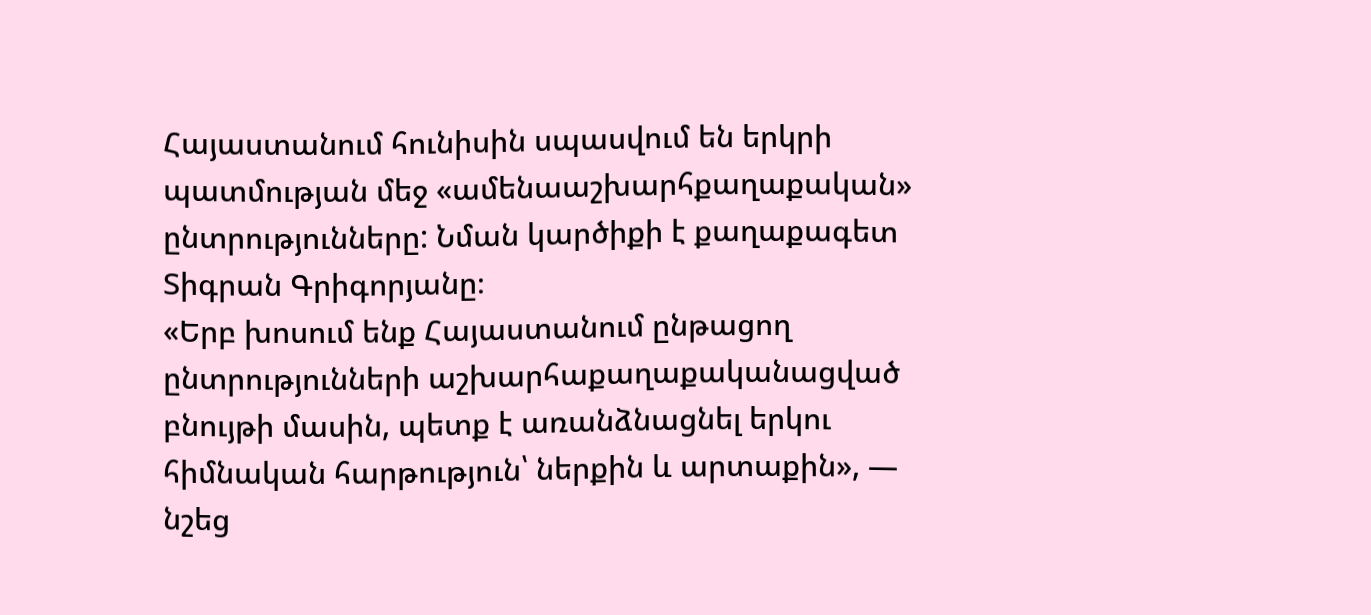Հայաստանում հունիսին սպասվում են երկրի պատմության մեջ «ամենաաշխարհքաղաքական» ընտրությունները: Նման կարծիքի է քաղաքագետ Տիգրան Գրիգորյանը։
«Երբ խոսում ենք Հայաստանում ընթացող ընտրությունների աշխարհաքաղաքականացված բնույթի մասին, պետք է առանձնացնել երկու հիմնական հարթություն՝ ներքին և արտաքին», — նշեց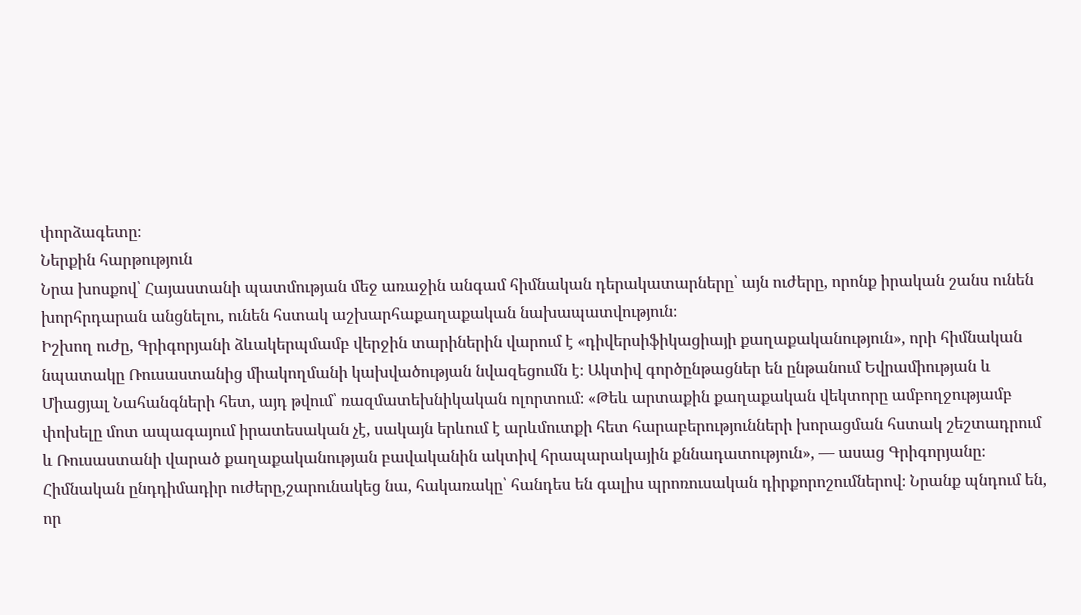փորձագետը։
Ներքին հարթություն
Նրա խոսքով՝ Հայաստանի պատմության մեջ առաջին անգամ հիմնական դերակատարները՝ այն ուժերը, որոնք իրական շանս ունեն խորհրդարան անցնելու, ունեն հստակ աշխարհաքաղաքական նախապատվություն։
Իշխող ուժը, Գրիգորյանի ձևակերպմամբ վերջին տարիներին վարում է «դիվերսիֆիկացիայի քաղաքականություն», որի հիմնական նպատակը Ռուսաստանից միակողմանի կախվածության նվազեցումն է։ Ակտիվ գործընթացներ են ընթանում Եվրամիության և Միացյալ Նահանգների հետ, այդ թվում՝ ռազմատեխնիկական ոլորտում։ «Թեև արտաքին քաղաքական վեկտորը ամբողջությամբ փոխելը մոտ ապագայում իրատեսական չէ, սակայն երևում է արևմուտքի հետ հարաբերությունների խորացման հստակ շեշտադրում և Ռուսաստանի վարած քաղաքականության բավականին ակտիվ հրապարակային քննադատություն», — ասաց Գրիգորյանը։
Հիմնական ընդդիմադիր ուժերը,շարունակեց նա, հակառակը՝ հանդես են գալիս պրոռուսական դիրքորոշումներով։ Նրանք պնդում են, որ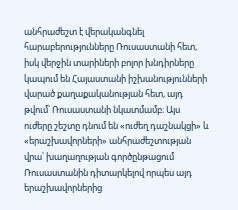անհրաժեշտ է վերականգնել հարաբերությունները Ռուսաստանի հետ, իսկ վերջին տարիների բոլոր խնդիրները կապում են Հայաստանի իշխանությունների վարած քաղաքականության հետ, այդ թվում՝ Ռուսաստանի նկատմամբ։ Այս ուժերը շեշտը դնում են «ուժեղ դաշնակցի» և «երաշխավորների» անհրաժեշտության վրա՝ խաղաղության գործընթացում Ռուսաստանին դիտարկելով որպես այդ երաշխավորներից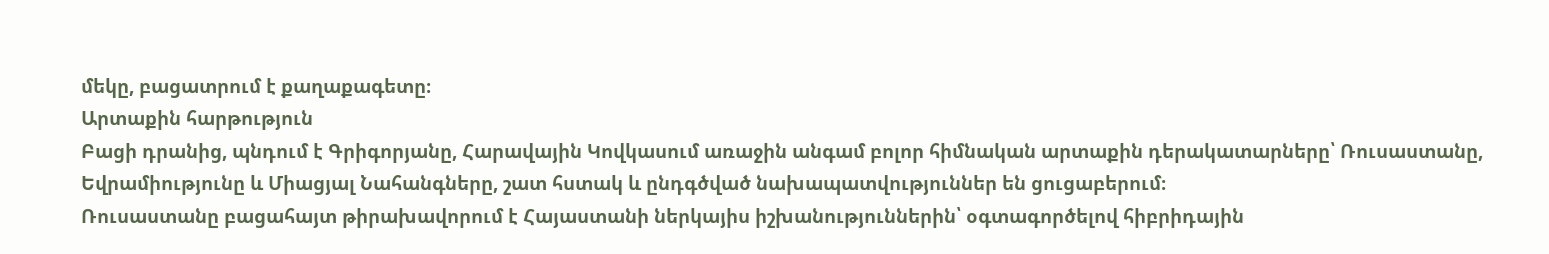մեկը, բացատրում է քաղաքագետը։
Արտաքին հարթություն
Բացի դրանից, պնդում է Գրիգորյանը, Հարավային Կովկասում առաջին անգամ բոլոր հիմնական արտաքին դերակատարները՝ Ռուսաստանը, Եվրամիությունը և Միացյալ Նահանգները, շատ հստակ և ընդգծված նախապատվություններ են ցուցաբերում։
Ռուսաստանը բացահայտ թիրախավորում է Հայաստանի ներկայիս իշխանություններին՝ օգտագործելով հիբրիդային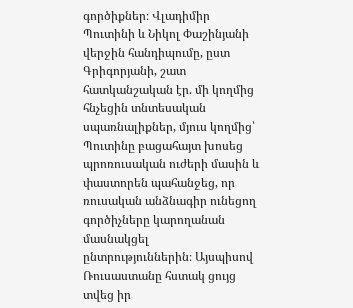գործիքներ։ Վլադիմիր Պուտինի և Նիկոլ Փաշինյանի վերջին հանդիպումը, ըստ Գրիգորյանի, շատ հատկանշական էր. մի կողմից հնչեցին տնտեսական սպառնալիքներ, մյուս կողմից՝ Պուտինը բացահայտ խոսեց պրոռուսական ուժերի մասին և փաստորեն պահանջեց, որ ռուսական անձնագիր ունեցող գործիչները կարողանան մասնակցել ընտրություններին։ Այսպիսով Ռուսաստանը հստակ ցույց տվեց իր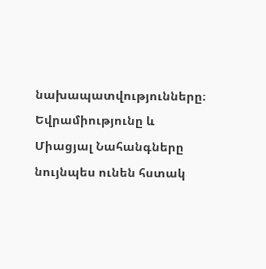նախապատվությունները։
Եվրամիությունը և Միացյալ Նահանգները նույնպես ունեն հստակ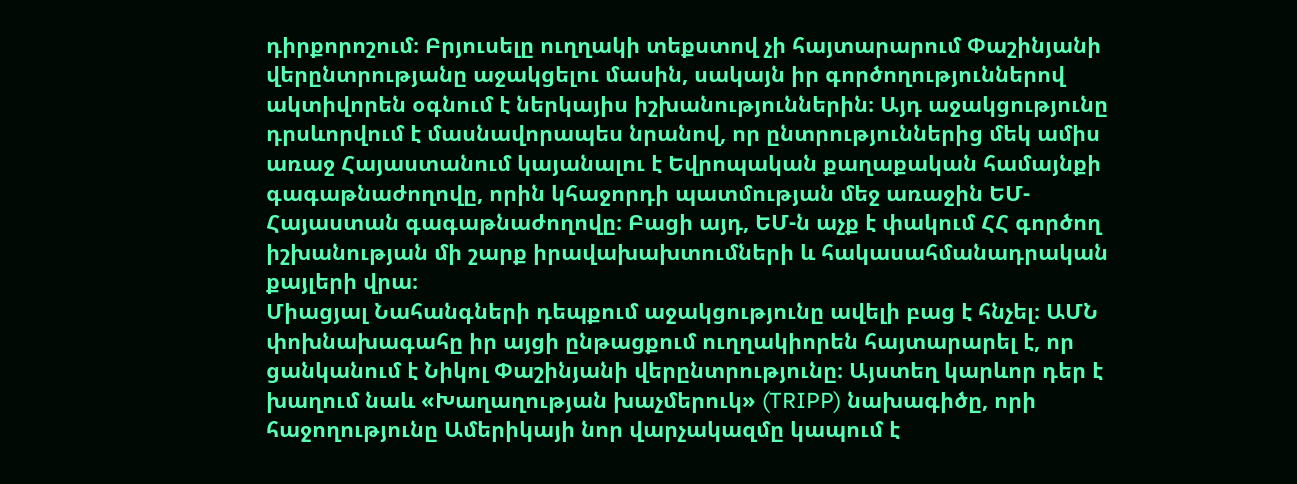դիրքորոշում։ Բրյուսելը ուղղակի տեքստով չի հայտարարում Փաշինյանի վերընտրությանը աջակցելու մասին, սակայն իր գործողություններով ակտիվորեն օգնում է ներկայիս իշխանություններին։ Այդ աջակցությունը դրսևորվում է մասնավորապես նրանով, որ ընտրություններից մեկ ամիս առաջ Հայաստանում կայանալու է Եվրոպական քաղաքական համայնքի գագաթնաժողովը, որին կհաջորդի պատմության մեջ առաջին ԵՄ-Հայաստան գագաթնաժողովը։ Բացի այդ, ԵՄ-ն աչք է փակում ՀՀ գործող իշխանության մի շարք իրավախախտումների և հակասահմանադրական քայլերի վրա։
Միացյալ Նահանգների դեպքում աջակցությունը ավելի բաց է հնչել։ ԱՄՆ փոխնախագահը իր այցի ընթացքում ուղղակիորեն հայտարարել է, որ ցանկանում է Նիկոլ Փաշինյանի վերընտրությունը։ Այստեղ կարևոր դեր է խաղում նաև «Խաղաղության խաչմերուկ» (TRIPP) նախագիծը, որի հաջողությունը Ամերիկայի նոր վարչակազմը կապում է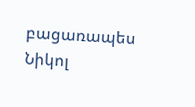բացառապես Նիկոլ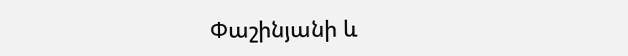Փաշինյանի և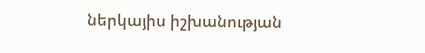ներկայիս իշխանության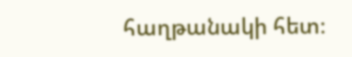հաղթանակի հետ։